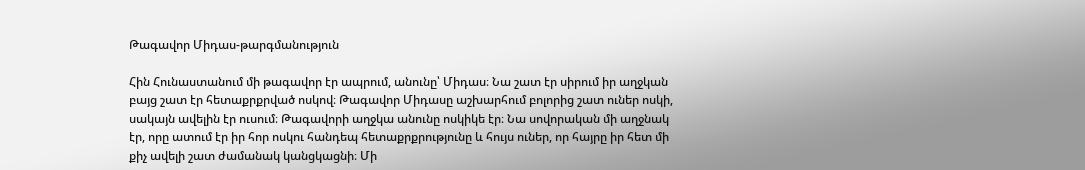Թագավոր Միդաս-թարգմանություն

Հին Հունաստանում մի թագավոր էր ապրում, անունը՝ Միդաս։ Նա շատ էր սիրում իր աղջկան բայց շատ էր հետաքրքրված ոսկով։ Թագավոր Միդասը աշխարհում բոլորից շատ ուներ ոսկի, սակայն ավելին էր ուսում։ Թագավորի աղջկա անունը ոսկիկե էր։ Նա սովորական մի աղջնակ էր, որը ատում էր իր հոր ոսկու հանդեպ հետաքրքրությունը և հույս ուներ, որ հայրը իր հետ մի քիչ ավելի շատ ժամանակ կանցկացնի։ Մի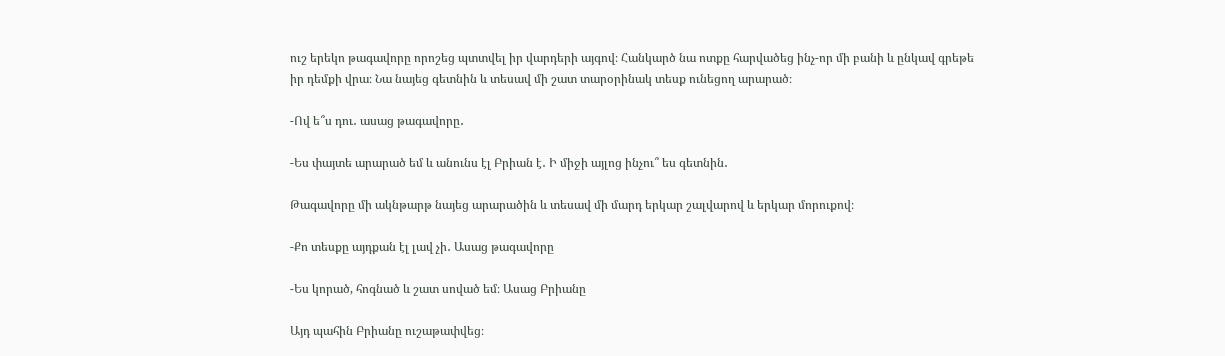ուշ երեկո թագավորը որոշեց պտտվել իր վարդերի այգով։ Հանկարծ նա ոտքը հարվածեց ինչ-որ մի բանի և ընկավ գրեթե իր դեմքի վրա։ Նա նայեց գետնին և տեսավ մի շատ տարօրինակ տեսք ունեցող արարած։

-Ով ե՞ս դու․ ասաց թագավորը․

-Ես փայտե արարած եմ և անունս էլ Բրիան է․ Ի միջի այլոց ինչու՞ ես գետնին․

Թագավորը մի ակնթարթ նայեց արարածին և տեսավ մի մարդ երկար շալվարով և երկար մորուքով։

-Քո տեսքը այդքան էլ լավ չի․ Ասաց թագավորը

-Ես կորած, հոգնած և շատ սոված եմ։ Ասաց Բրիանը

Այդ պահին Բրիանը ուշաթափվեց։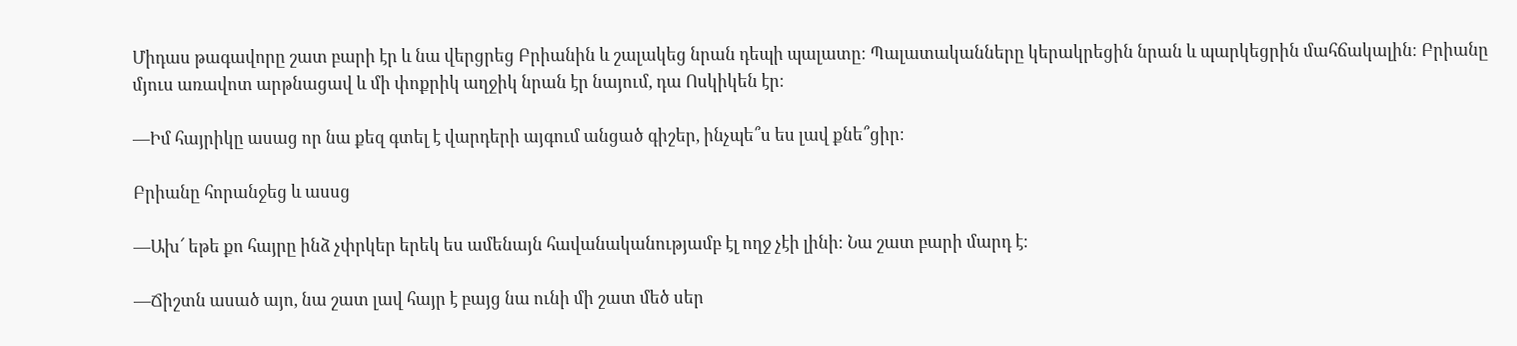Միդաս թագավորը շատ բարի էր և նա վերցրեց Բրիանին և շալակեց նրան դեպի պալատը։ Պալատականները կերակրեցին նրան և պարկեցրին մահճակալին։ Բրիանը մյուս առավոտ արթնացավ և մի փոքրիկ աղջիկ նրան էր նայում, դա Ոսկիկեն էր։

―Իմ հայրիկը ասաց որ նա քեզ գտել է վարդերի այգում անցած գիշեր, ինչպե՞ս ես լավ քնե՞ցիր։

Բրիանը հորանջեց և ասսց

―Ախ՜ եթե քո հայրը ինձ չփրկեր երեկ ես ամենայն հավանականությամբ էլ ողջ չէի լինի։ Նա շատ բարի մարդ է։

―Ճիշտն ասած այո, նա շատ լավ հայր է բայց նա ունի մի շատ մեծ սեր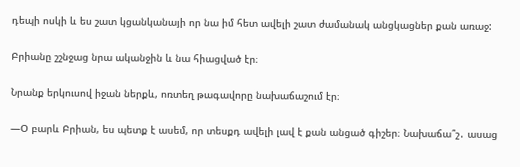դեպի ոսկի և ես շատ կցանկանայի որ նա իմ հետ ավելի շատ ժամանակ անցկացներ քան առաջ:

Բրիանը շշնջաց նրա ականջին և նա հիացված էր։

Նրանք երկուսով իջան ներքև, ոռտեղ թագավորը նախաճաշում էր։

―Օ բարև Բրիան, ես պետք է ասեմ, որ տեսքդ ավելի լավ է քան անցած գիշեր։ Նախաճա՞շ․ ասաց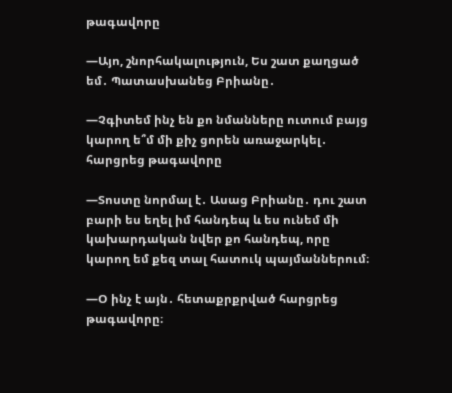թագավորը

―Այո, շնորհակալություն, Ես շատ քաղցած եմ․ Պատասխանեց Բրիանը․

―Չգիտեմ ինչ են քո նմանները ուտում բայց կարող ե՞մ մի քիչ ցորեն առաջարկել․ հարցրեց թագավորը

―Տոստը նորմալ է․ Ասաց Բրիանը․ դու շատ բարի ես եղել իմ հանդեպ և ես ունեմ մի կախարդական նվեր քո հանդեպ, որը կարող եմ քեզ տալ հատուկ պայմաններում։

―Օ ինչ է այն․ հետաքրքրված հարցրեց թագավորը։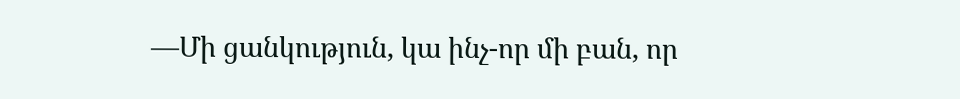―Մի ցանկություն, կա ինչ-որ մի բան, որ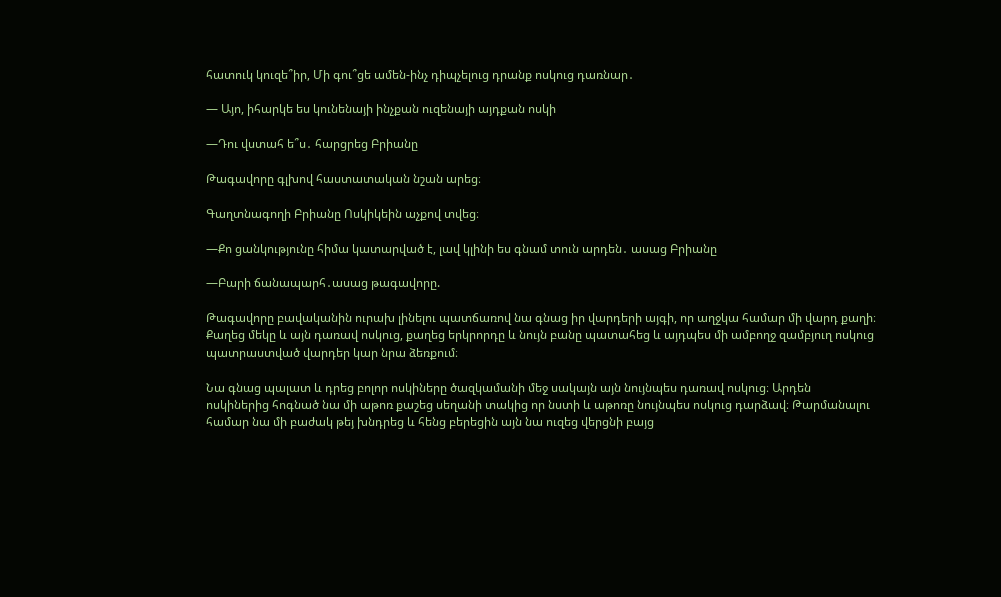հատուկ կուզե՞իր, Մի գու՞ցե ամեն-ինչ դիպչելուց դրանք ոսկուց դառնար․

― Այո, իհարկե ես կունենայի ինչքան ուզենայի այդքան ոսկի

―Դու վստահ ե՞ս․ հարցրեց Բրիանը

Թագավորը գլխով հաստատական նշան արեց։

Գաղտնագողի Բրիանը Ոսկիկեին աչքով տվեց։

―Քո ցանկությունը հիմա կատարված է, լավ կլինի ես գնամ տուն արդեն․ ասաց Բրիանը

―Բարի ճանապարհ․ասաց թագավորը.

Թագավորը բավականին ուրախ լինելու պատճառով նա գնաց իր վարդերի այգի, որ աղջկա համար մի վարդ քաղի։ Քաղեց մեկը և այն դառավ ոսկուց, քաղեց երկրորդը և նույն բանը պատահեց և այդպես մի ամբողջ զամբյուղ ոսկուց պատրաստված վարդեր կար նրա ձեռքում։

Նա գնաց պալատ և դրեց բոլոր ոսկիները ծազկամանի մեջ սակայն այն նույնպես դառավ ոսկուց։ Արդեն ոսկիներից հոգնած նա մի աթոռ քաշեց սեղանի տակից որ նստի և աթոռը նույնպես ոսկուց դարձավ։ Թարմանալու համար նա մի բաժակ թեյ խնդրեց և հենց բերեցին այն նա ուզեց վերցնի բայց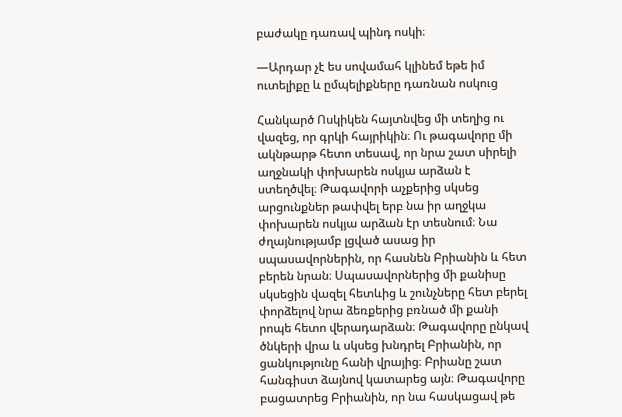բաժակը դառավ պինդ ոսկի։

―Արդար չէ ես սովամահ կլինեմ եթե իմ ուտելիքը և ըմպելիքները դառնան ոսկուց

Հանկարծ Ոսկիկեն հայտնվեց մի տեղից ու վազեց, որ գրկի հայրիկին։ Ու թագավորը մի ակնթարթ հետո տեսավ, որ նրա շատ սիրելի աղջնակի փոխարեն ոսկյա արձան է ստեղծվել։ Թագավորի աչքերից սկսեց արցունքներ թափվել երբ նա իր աղջկա փոխարեն ոսկյա արձան էր տեսնում։ Նա ժղայնությամբ լցված ասաց իր սպասավորներին, որ հասնեն Բրիանին և հետ բերեն նրան։ Սպասավորներից մի քանիսը սկսեցին վազել հետևից և շունչները հետ բերել փորձելով նրա ձեռքերից բռնած մի քանի րոպե հետո վերադարձան։ Թագավորը ընկավ ծնկերի վրա և սկսեց խնդրել Բրիանին, որ ցանկությունը հանի վրայից։ Բրիանը շատ հանգիստ ձայնով կատարեց այն։ Թագավորը բացատրեց Բրիանին, որ նա հասկացավ թե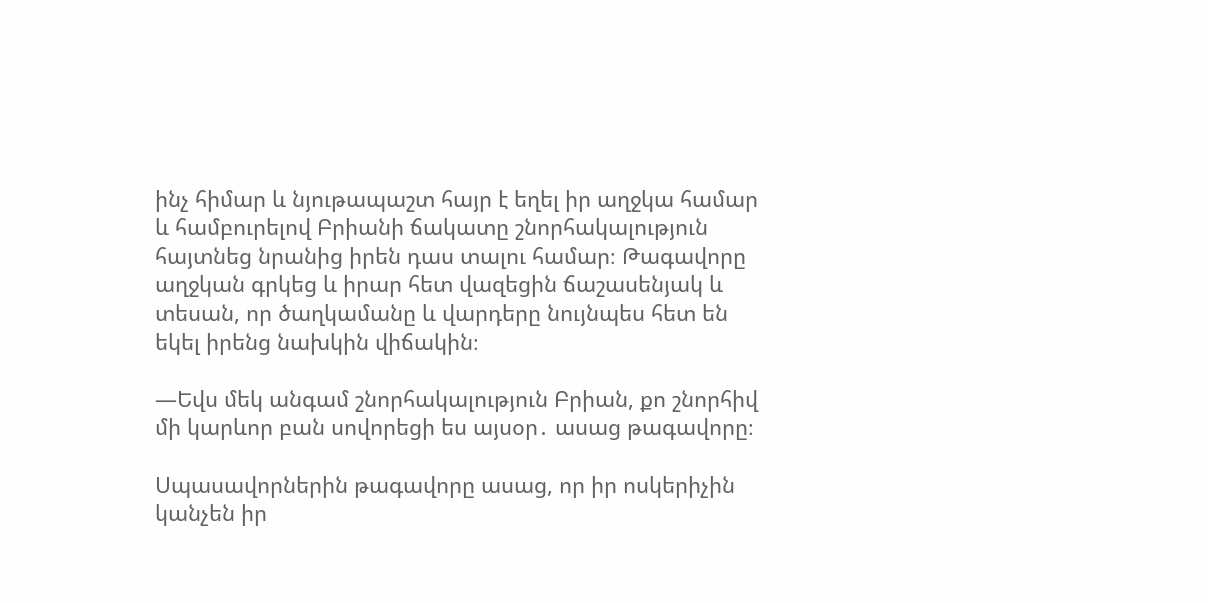ինչ հիմար և նյութապաշտ հայր է եղել իր աղջկա համար և համբուրելով Բրիանի ճակատը շնորհակալություն հայտնեց նրանից իրեն դաս տալու համար։ Թագավորը աղջկան գրկեց և իրար հետ վազեցին ճաշասենյակ և տեսան, որ ծաղկամանը և վարդերը նույնպես հետ են եկել իրենց նախկին վիճակին։

―Եվս մեկ անգամ շնորհակալություն Բրիան, քո շնորհիվ մի կարևոր բան սովորեցի ես այսօր․ ասաց թագավորը։

Սպասավորներին թագավորը ասաց, որ իր ոսկերիչին կանչեն իր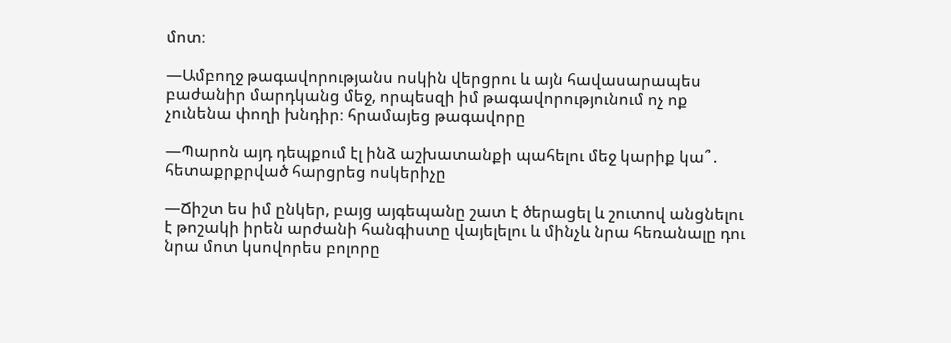մոտ։

―Ամբողջ թագավորությանս ոսկին վերցրու և այն հավասարապես բաժանիր մարդկանց մեջ, որպեսզի իմ թագավորությունում ոչ ոք չունենա փողի խնդիր։ հրամայեց թագավորը

―Պարոն այդ դեպքում էլ ինձ աշխատանքի պահելու մեջ կարիք կա՞․ հետաքրքրված հարցրեց ոսկերիչը

―Ճիշտ ես իմ ընկեր, բայց այգեպանը շատ է ծերացել և շուտով անցնելու է թոշակի իրեն արժանի հանգիստը վայելելու և մինչև նրա հեռանալը դու նրա մոտ կսովորես բոլորը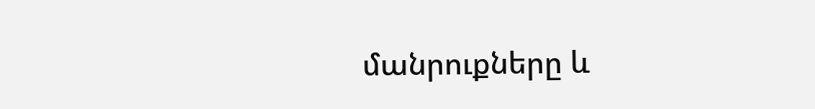մանրուքները և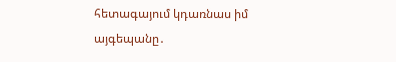հետագայում կդառնաս իմ այգեպանը․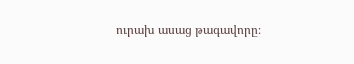ուրախ ասաց թագավորը։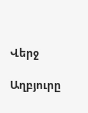Վերջ

Աղբյուրը